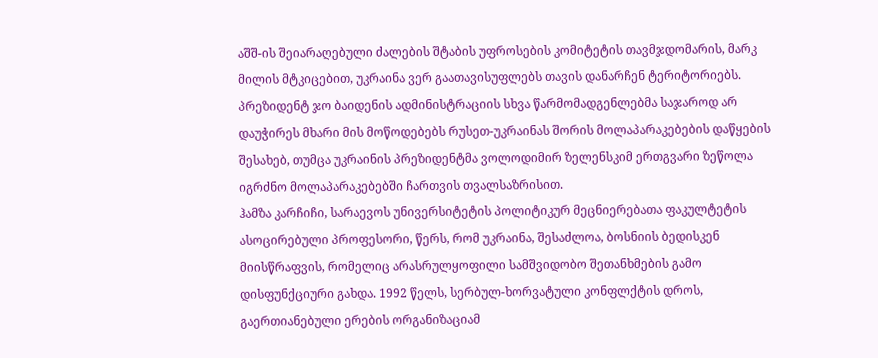აშშ-ის შეიარაღებული ძალების შტაბის უფროსების კომიტეტის თავმჯდომარის, მარკ მილის მტკიცებით, უკრაინა ვერ გაათავისუფლებს თავის დანარჩენ ტერიტორიებს. პრეზიდენტ ჯო ბაიდენის ადმინისტრაციის სხვა წარმომადგენლებმა საჯაროდ არ დაუჭირეს მხარი მის მოწოდებებს რუსეთ-უკრაინას შორის მოლაპარაკებების დაწყების შესახებ, თუმცა უკრაინის პრეზიდენტმა ვოლოდიმირ ზელენსკიმ ერთგვარი ზეწოლა იგრძნო მოლაპარაკებებში ჩართვის თვალსაზრისით.
ჰამზა კარჩიჩი, სარაევოს უნივერსიტეტის პოლიტიკურ მეცნიერებათა ფაკულტეტის ასოცირებული პროფესორი, წერს, რომ უკრაინა, შესაძლოა, ბოსნიის ბედისკენ მიისწრაფვის, რომელიც არასრულყოფილი სამშვიდობო შეთანხმების გამო დისფუნქციური გახდა. 1992 წელს, სერბულ-ხორვატული კონფლქტის დროს, გაერთიანებული ერების ორგანიზაციამ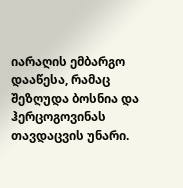იარაღის ემბარგო დააწესა, რამაც შეზღუდა ბოსნია და ჰერცოგოვინას თავდაცვის უნარი.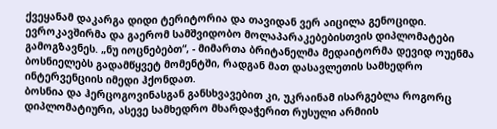ქვეყანამ დაკარგა დიდი ტერიტორია და თავიდან ვერ აიცილა გენოციდი. ევროკავშირმა და გაერომ სამშვიდობო მოლაპარაკებებისთვის დიპლომატები გამოგზავნეს. „ნუ იოცნებებთ“, - მიმართა ბრიტანელმა მედაიტორმა დევიდ ოუენმა ბოსნიელებს გადამწყვეტ მომენტში, რადგან მათ დასავლეთის სამხედრო ინტერვენციის იმედი ჰქონდათ.
ბოსნია და ჰერცოგოვინასგან განსხვავებით კი, უკრაინამ ისარგებლა როგორც დიპლომატიური, ასევე სამხედრო მხარდაჭერით რუსული არმიის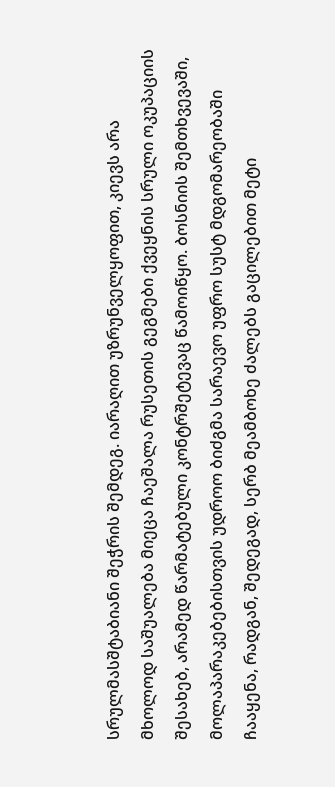სრულმასშტაბიანი შეჭრის შემდეგ. იარაღით უზრუნველყოფით, კიევს არა მხოლოდ საშუალება მიეცა ჩაეშალა რუსეთის გეგმები ქვეყნის სრული ოკუპაციის შესახებ, არამედ წარმატებული კონტრშეტევაც წამოიწყო. ბოსნიის შემთხვევაში, მოლაპარაკებებისთვის უდროო ბიძგმა სარაევო უფრო სუსტ მდგომარეობაში ჩააყენა, რადგან, შედეგად, სერბ მეამბოხე ძალებს გაცილებით მეტი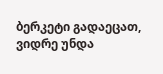ბერკეტი გადაეცათ, ვიდრე უნდა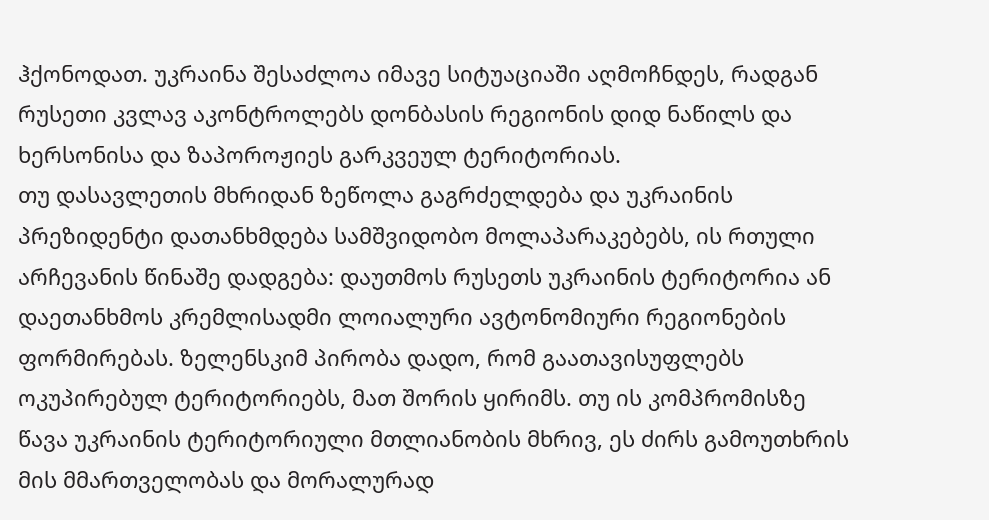ჰქონოდათ. უკრაინა შესაძლოა იმავე სიტუაციაში აღმოჩნდეს, რადგან რუსეთი კვლავ აკონტროლებს დონბასის რეგიონის დიდ ნაწილს და ხერსონისა და ზაპოროჟიეს გარკვეულ ტერიტორიას.
თუ დასავლეთის მხრიდან ზეწოლა გაგრძელდება და უკრაინის პრეზიდენტი დათანხმდება სამშვიდობო მოლაპარაკებებს, ის რთული არჩევანის წინაშე დადგება: დაუთმოს რუსეთს უკრაინის ტერიტორია ან დაეთანხმოს კრემლისადმი ლოიალური ავტონომიური რეგიონების ფორმირებას. ზელენსკიმ პირობა დადო, რომ გაათავისუფლებს ოკუპირებულ ტერიტორიებს, მათ შორის ყირიმს. თუ ის კომპრომისზე წავა უკრაინის ტერიტორიული მთლიანობის მხრივ, ეს ძირს გამოუთხრის მის მმართველობას და მორალურად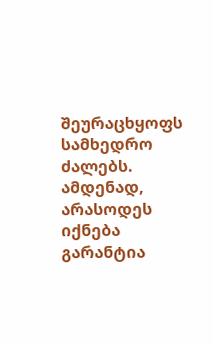შეურაცხყოფს სამხედრო ძალებს. ამდენად, არასოდეს იქნება გარანტია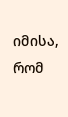იმისა, რომ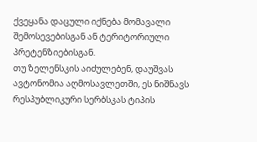ქვეყანა დაცული იქნება მომავალი შემოსევებისგან ან ტერიტორიული პრეტენზიებისგან.
თუ ზელენსკის აიძულებენ, დაუშვას ავტონომია აღმოსავლეთში, ეს ნიშნავს რესპუბლიკური სერბსკას ტიპის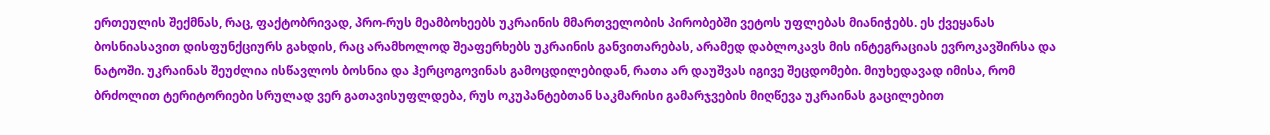ერთეულის შექმნას, რაც, ფაქტობრივად, პრო-რუს მეამბოხეებს უკრაინის მმართველობის პირობებში ვეტოს უფლებას მიანიჭებს. ეს ქვეყანას ბოსნიასავით დისფუნქციურს გახდის, რაც არამხოლოდ შეაფერხებს უკრაინის განვითარებას, არამედ დაბლოკავს მის ინტეგრაციას ევროკავშირსა და ნატოში. უკრაინას შეუძლია ისწავლოს ბოსნია და ჰერცოგოვინას გამოცდილებიდან, რათა არ დაუშვას იგივე შეცდომები. მიუხედავად იმისა, რომ ბრძოლით ტერიტორიები სრულად ვერ გათავისუფლდება, რუს ოკუპანტებთან საკმარისი გამარჯვების მიღწევა უკრაინას გაცილებით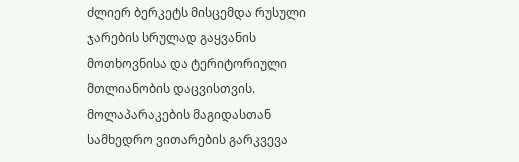ძლიერ ბერკეტს მისცემდა რუსული ჯარების სრულად გაყვანის მოთხოვნისა და ტერიტორიული მთლიანობის დაცვისთვის.
მოლაპარაკების მაგიდასთან სამხედრო ვითარების გარკვევა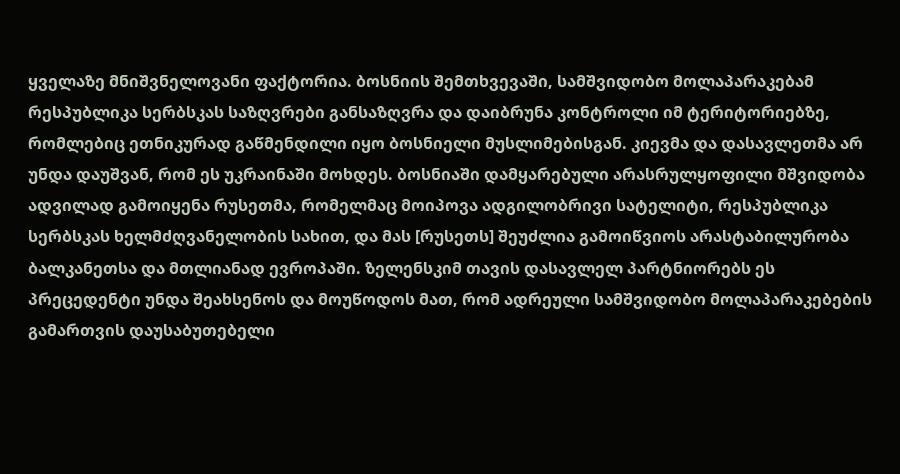ყველაზე მნიშვნელოვანი ფაქტორია. ბოსნიის შემთხვევაში, სამშვიდობო მოლაპარაკებამ რესპუბლიკა სერბსკას საზღვრები განსაზღვრა და დაიბრუნა კონტროლი იმ ტერიტორიებზე, რომლებიც ეთნიკურად გაწმენდილი იყო ბოსნიელი მუსლიმებისგან. კიევმა და დასავლეთმა არ უნდა დაუშვან, რომ ეს უკრაინაში მოხდეს. ბოსნიაში დამყარებული არასრულყოფილი მშვიდობა ადვილად გამოიყენა რუსეთმა, რომელმაც მოიპოვა ადგილობრივი სატელიტი, რესპუბლიკა სერბსკას ხელმძღვანელობის სახით, და მას [რუსეთს] შეუძლია გამოიწვიოს არასტაბილურობა ბალკანეთსა და მთლიანად ევროპაში. ზელენსკიმ თავის დასავლელ პარტნიორებს ეს პრეცედენტი უნდა შეახსენოს და მოუწოდოს მათ, რომ ადრეული სამშვიდობო მოლაპარაკებების გამართვის დაუსაბუთებელი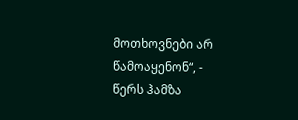მოთხოვნები არ წამოაყენონ“, - წერს ჰამზა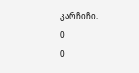კარჩიჩი.
0
0